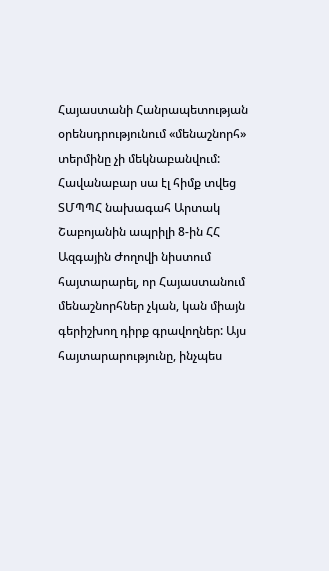Հայաստանի Հանրապետության օրենսդրությունում «մենաշնորհ» տերմինը չի մեկնաբանվում: Հավանաբար սա էլ հիմք տվեց ՏՄՊՊՀ նախագահ Արտակ Շաբոյանին ապրիլի 8-ին ՀՀ Ազգային Ժողովի նիստում հայտարարել, որ Հայաստանում մենաշնորհներ չկան, կան միայն գերիշխող դիրք գրավողներ: Այս հայտարարությունը, ինչպես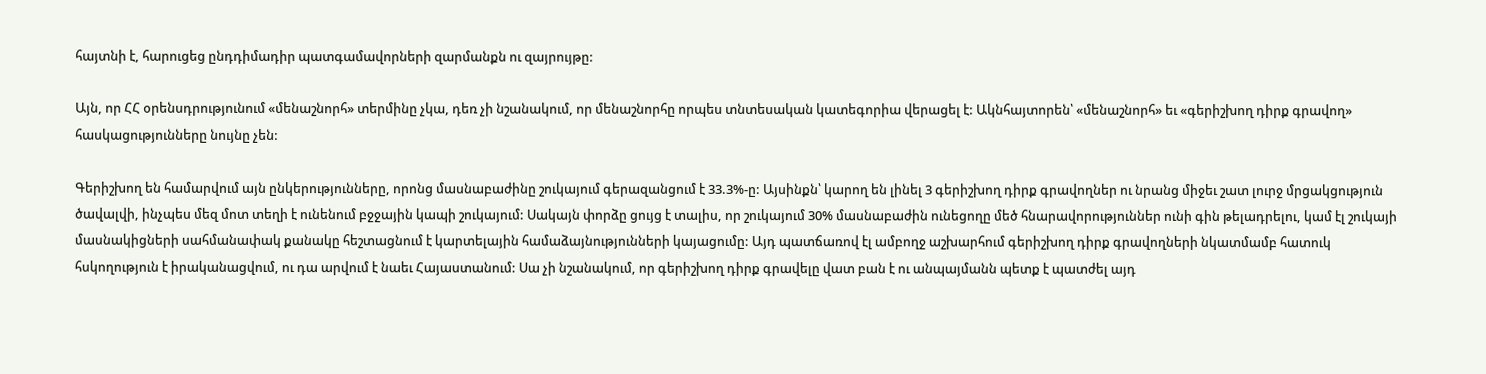հայտնի է, հարուցեց ընդդիմադիր պատգամավորների զարմանքն ու զայրույթը:

Այն, որ ՀՀ օրենսդրությունում «մենաշնորհ» տերմինը չկա, դեռ չի նշանակում, որ մենաշնորհը որպես տնտեսական կատեգորիա վերացել է: Ակնհայտորեն՝ «մենաշնորհ» եւ «գերիշխող դիրք գրավող» հասկացությունները նույնը չեն:

Գերիշխող են համարվում այն ընկերությունները, որոնց մասնաբաժինը շուկայում գերազանցում է 33.3%-ը: Այսինքն՝ կարող են լինել 3 գերիշխող դիրք գրավողներ ու նրանց միջեւ շատ լուրջ մրցակցություն ծավալվի, ինչպես մեզ մոտ տեղի է ունենում բջջային կապի շուկայում: Սակայն փորձը ցույց է տալիս, որ շուկայում 30% մասնաբաժին ունեցողը մեծ հնարավորություններ ունի գին թելադրելու, կամ էլ շուկայի մասնակիցների սահմանափակ քանակը հեշտացնում է կարտելային համաձայնությունների կայացումը: Այդ պատճառով էլ ամբողջ աշխարհում գերիշխող դիրք գրավողների նկատմամբ հատուկ հսկողություն է իրականացվում, ու դա արվում է նաեւ Հայաստանում: Սա չի նշանակում, որ գերիշխող դիրք գրավելը վատ բան է ու անպայմանն պետք է պատժել այդ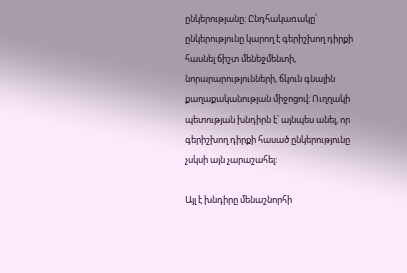ընկերությանը: Ընդհակառակը՝ ընկերությունը կարող է գերիշխող դիրքի հասնել ճիշտ մենեջմենտի, նորարարությունների, ճկուն գնային քաղաքականության միջոցով: Ուղղակի պետության խնդիրն է՝ այնպես անել, որ գերիշխող դիրքի հասած ընկերությունը չսկսի այն չարաշահել:

Այլ է խնդիրը մենաշնորհի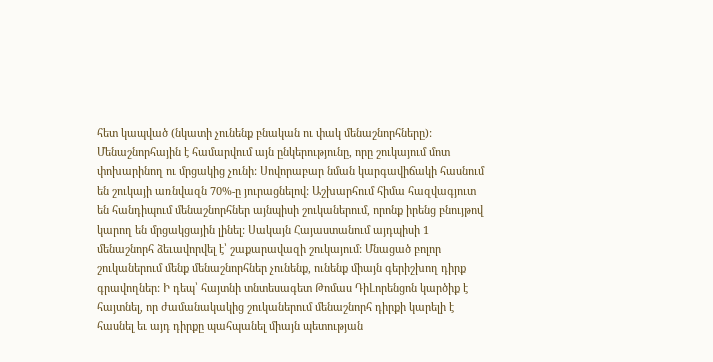հետ կապված (նկատի չունենք բնական ու փակ մենաշնորհները): Մենաշնորհային է համարվում այն ընկերությունը, որը շուկայում մոտ փոխարինող ու մրցակից չունի: Սովորաբար նման կարգավիճակի հասնում են շուկայի առնվազն 70%-ը յուրացնելով: Աշխարհում հիմա հազվագյուտ են հանդիպում մենաշնորհներ այնպիսի շուկաներում, որոնք իրենց բնույթով կարող են մրցակցային լինել: Սակայն Հայաստանում այդպիսի 1 մենաշնորհ ձեւավորվել է՝ շաքարավազի շուկայում: Մնացած բոլոր շուկաներում մենք մենաշնորհներ չունենք, ունենք միայն գերիշխող դիրք գրավողներ: Ի դեպ՝ հայտնի տնտեսագետ Թոմաս ԴիԼորենցոն կարծիք է հայտնել, որ ժամանակակից շուկաներում մենաշնորհ դիրքի կարելի է հասնել եւ այդ դիրքը պահպանել միայն պետության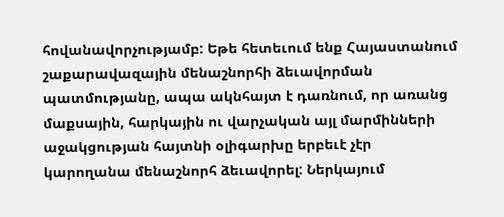հովանավորչությամբ: Եթե հետեւում ենք Հայաստանում շաքարավազային մենաշնորհի ձեւավորման պատմությանը, ապա ակնհայտ է դառնում, որ առանց մաքսային, հարկային ու վարչական այլ մարմինների աջակցության հայտնի օլիգարխը երբեւէ չէր կարողանա մենաշնորհ ձեւավորել: Ներկայում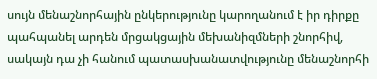սույն մենաշնորհային ընկերությունը կարողանում է իր դիրքը պահպանել արդեն մրցակցային մեխանիզմների շնորհիվ, սակայն դա չի հանում պատասխանատվությունը մենաշնորհի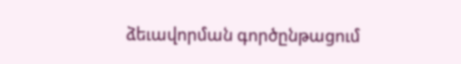ձեւավորման գործընթացում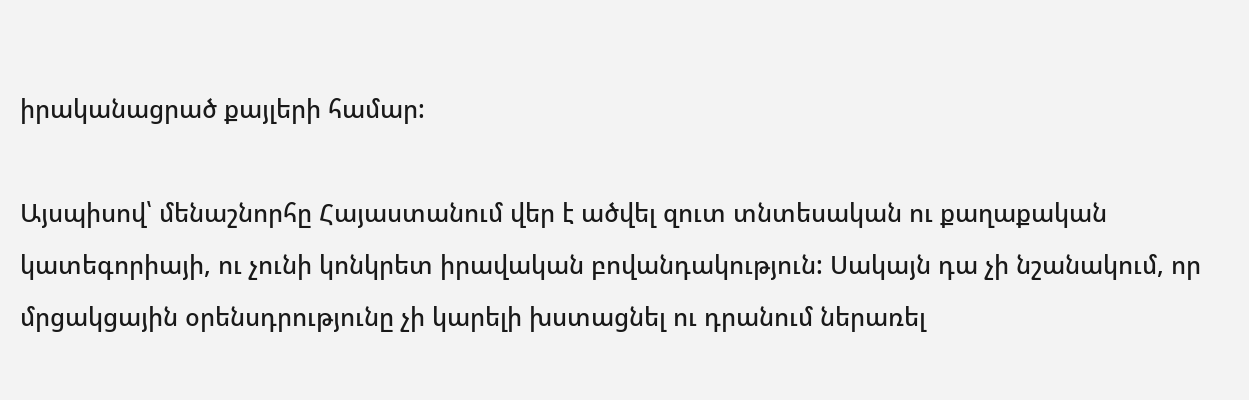իրականացրած քայլերի համար:

Այսպիսով՝ մենաշնորհը Հայաստանում վեր է ածվել զուտ տնտեսական ու քաղաքական կատեգորիայի, ու չունի կոնկրետ իրավական բովանդակություն: Սակայն դա չի նշանակում, որ մրցակցային օրենսդրությունը չի կարելի խստացնել ու դրանում ներառել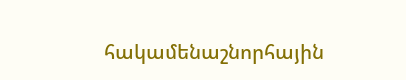հակամենաշնորհային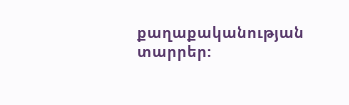քաղաքականության տարրեր: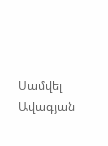Սամվել Ավագյան